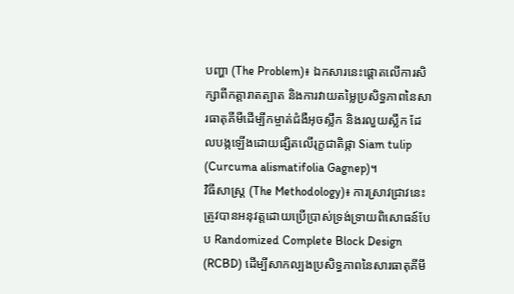បញ្ហា (The Problem)៖ ឯកសារនេះផ្តោតលើការសិក្សាពីកត្តារាតត្បាត និងការវាយតម្លៃប្រសិទ្ធភាពនៃសារធាតុគីមីដើម្បីកម្ចាត់ជំងឺអុចស្លឹក និងរលួយស្លឹក ដែលបង្កឡើងដោយផ្សិតលើរុក្ខជាតិផ្កា Siam tulip (Curcuma alismatifolia Gagnep)។
វិធីសាស្ត្រ (The Methodology)៖ ការស្រាវជ្រាវនេះត្រូវបានអនុវត្តដោយប្រើប្រាស់ទ្រង់ទ្រាយពិសោធន៍បែប Randomized Complete Block Design (RCBD) ដើម្បីសាកល្បងប្រសិទ្ធភាពនៃសារធាតុគីមី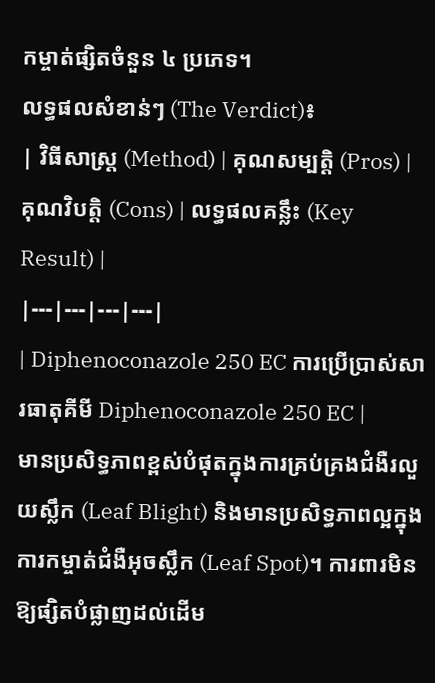កម្ចាត់ផ្សិតចំនួន ៤ ប្រភេទ។
លទ្ធផលសំខាន់ៗ (The Verdict)៖
| វិធីសាស្ត្រ (Method) | គុណសម្បត្តិ (Pros) | គុណវិបត្តិ (Cons) | លទ្ធផលគន្លឹះ (Key Result) |
|---|---|---|---|
| Diphenoconazole 250 EC ការប្រើប្រាស់សារធាតុគីមី Diphenoconazole 250 EC |
មានប្រសិទ្ធភាពខ្ពស់បំផុតក្នុងការគ្រប់គ្រងជំងឺរលួយស្លឹក (Leaf Blight) និងមានប្រសិទ្ធភាពល្អក្នុងការកម្ចាត់ជំងឺអុចស្លឹក (Leaf Spot)។ ការពារមិនឱ្យផ្សិតបំផ្លាញដល់ដើម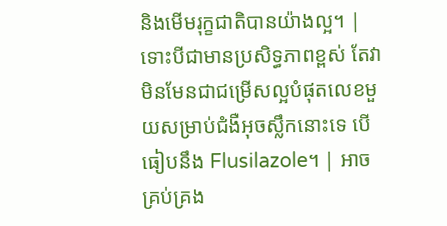និងមើមរុក្ខជាតិបានយ៉ាងល្អ។ | ទោះបីជាមានប្រសិទ្ធភាពខ្ពស់ តែវាមិនមែនជាជម្រើសល្អបំផុតលេខមួយសម្រាប់ជំងឺអុចស្លឹកនោះទេ បើធៀបនឹង Flusilazole។ | អាចគ្រប់គ្រង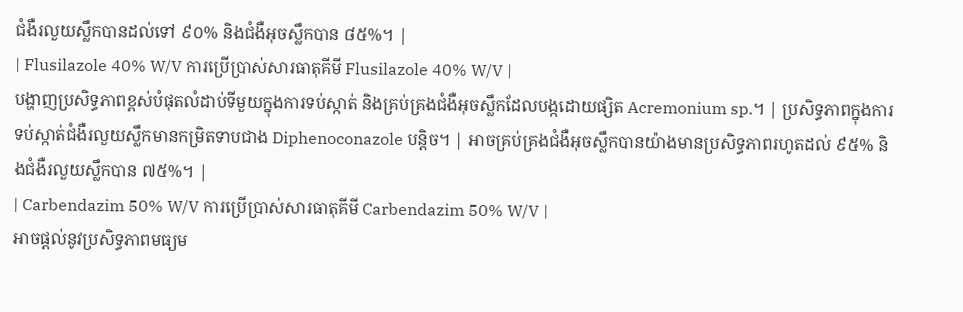ជំងឺរលួយស្លឹកបានដល់ទៅ ៩០% និងជំងឺអុចស្លឹកបាន ៨៥%។ |
| Flusilazole 40% W/V ការប្រើប្រាស់សារធាតុគីមី Flusilazole 40% W/V |
បង្ហាញប្រសិទ្ធភាពខ្ពស់បំផុតលំដាប់ទីមួយក្នុងការទប់ស្កាត់ និងគ្រប់គ្រងជំងឺអុចស្លឹកដែលបង្កដោយផ្សិត Acremonium sp.។ | ប្រសិទ្ធភាពក្នុងការទប់ស្កាត់ជំងឺរលួយស្លឹកមានកម្រិតទាបជាង Diphenoconazole បន្តិច។ | អាចគ្រប់គ្រងជំងឺអុចស្លឹកបានយ៉ាងមានប្រសិទ្ធភាពរហូតដល់ ៩៥% និងជំងឺរលួយស្លឹកបាន ៧៥%។ |
| Carbendazim 50% W/V ការប្រើប្រាស់សារធាតុគីមី Carbendazim 50% W/V |
អាចផ្តល់នូវប្រសិទ្ធភាពមធ្យម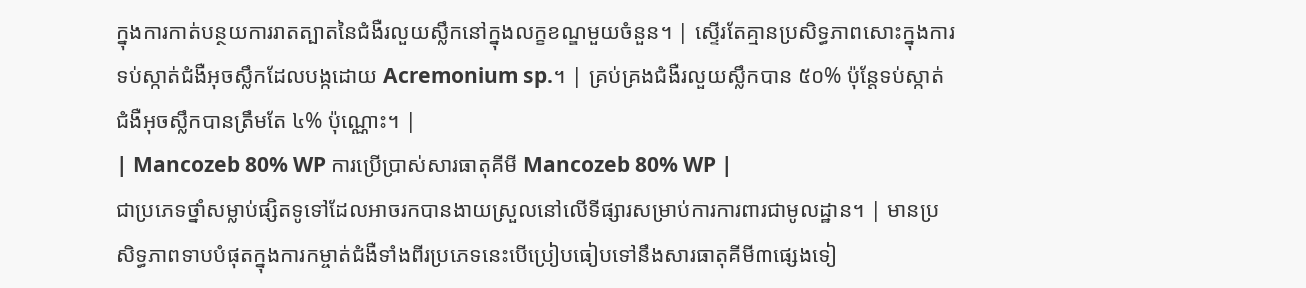ក្នុងការកាត់បន្ថយការរាតត្បាតនៃជំងឺរលួយស្លឹកនៅក្នុងលក្ខខណ្ឌមួយចំនួន។ | ស្ទើរតែគ្មានប្រសិទ្ធភាពសោះក្នុងការទប់ស្កាត់ជំងឺអុចស្លឹកដែលបង្កដោយ Acremonium sp.។ | គ្រប់គ្រងជំងឺរលួយស្លឹកបាន ៥០% ប៉ុន្តែទប់ស្កាត់ជំងឺអុចស្លឹកបានត្រឹមតែ ៤% ប៉ុណ្ណោះ។ |
| Mancozeb 80% WP ការប្រើប្រាស់សារធាតុគីមី Mancozeb 80% WP |
ជាប្រភេទថ្នាំសម្លាប់ផ្សិតទូទៅដែលអាចរកបានងាយស្រួលនៅលើទីផ្សារសម្រាប់ការការពារជាមូលដ្ឋាន។ | មានប្រសិទ្ធភាពទាបបំផុតក្នុងការកម្ចាត់ជំងឺទាំងពីរប្រភេទនេះបើប្រៀបធៀបទៅនឹងសារធាតុគីមី៣ផ្សេងទៀ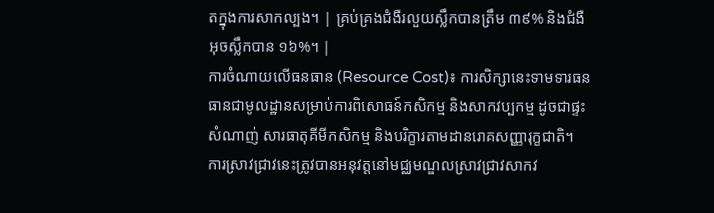តក្នុងការសាកល្បង។ | គ្រប់គ្រងជំងឺរលួយស្លឹកបានត្រឹម ៣៩% និងជំងឺអុចស្លឹកបាន ១៦%។ |
ការចំណាយលើធនធាន (Resource Cost)៖ ការសិក្សានេះទាមទារធនធានជាមូលដ្ឋានសម្រាប់ការពិសោធន៍កសិកម្ម និងសាកវប្បកម្ម ដូចជាផ្ទះសំណាញ់ សារធាតុគីមីកសិកម្ម និងបរិក្ខារតាមដានរោគសញ្ញារុក្ខជាតិ។
ការស្រាវជ្រាវនេះត្រូវបានអនុវត្តនៅមជ្ឈមណ្ឌលស្រាវជ្រាវសាកវ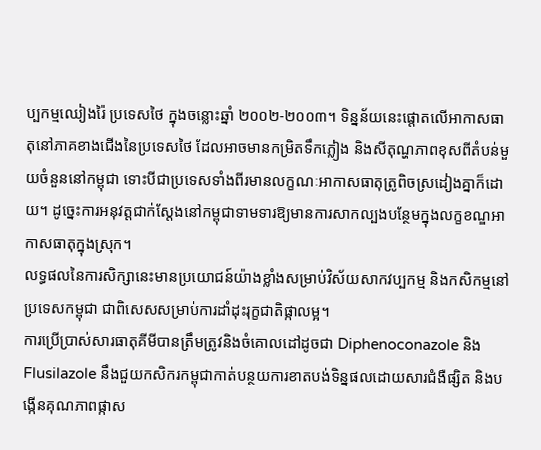ប្បកម្មឈៀងរ៉ៃ ប្រទេសថៃ ក្នុងចន្លោះឆ្នាំ ២០០២-២០០៣។ ទិន្នន័យនេះផ្តោតលើអាកាសធាតុនៅភាគខាងជើងនៃប្រទេសថៃ ដែលអាចមានកម្រិតទឹកភ្លៀង និងសីតុណ្ហភាពខុសពីតំបន់មួយចំនួននៅកម្ពុជា ទោះបីជាប្រទេសទាំងពីរមានលក្ខណៈអាកាសធាតុត្រូពិចស្រដៀងគ្នាក៏ដោយ។ ដូច្នេះការអនុវត្តជាក់ស្តែងនៅកម្ពុជាទាមទារឱ្យមានការសាកល្បងបន្ថែមក្នុងលក្ខខណ្ឌអាកាសធាតុក្នុងស្រុក។
លទ្ធផលនៃការសិក្សានេះមានប្រយោជន៍យ៉ាងខ្លាំងសម្រាប់វិស័យសាកវប្បកម្ម និងកសិកម្មនៅប្រទេសកម្ពុជា ជាពិសេសសម្រាប់ការដាំដុះរុក្ខជាតិផ្កាលម្អ។
ការប្រើប្រាស់សារធាតុគីមីបានត្រឹមត្រូវនិងចំគោលដៅដូចជា Diphenoconazole និង Flusilazole នឹងជួយកសិករកម្ពុជាកាត់បន្ថយការខាតបង់ទិន្នផលដោយសារជំងឺផ្សិត និងបង្កើនគុណភាពផ្កាស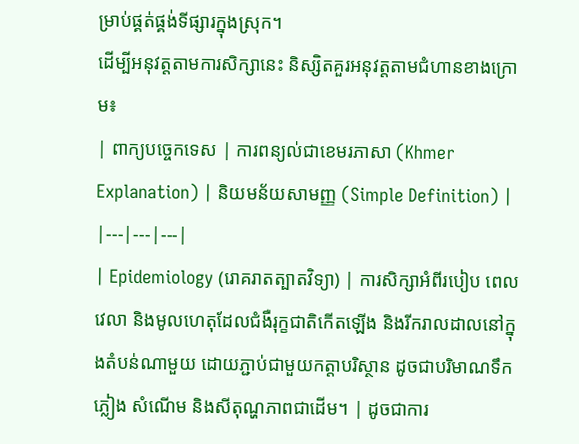ម្រាប់ផ្គត់ផ្គង់ទីផ្សារក្នុងស្រុក។
ដើម្បីអនុវត្តតាមការសិក្សានេះ និស្សិតគួរអនុវត្តតាមជំហានខាងក្រោម៖
| ពាក្យបច្ចេកទេស | ការពន្យល់ជាខេមរភាសា (Khmer Explanation) | និយមន័យសាមញ្ញ (Simple Definition) |
|---|---|---|
| Epidemiology (រោគរាតត្បាតវិទ្យា) | ការសិក្សាអំពីរបៀប ពេលវេលា និងមូលហេតុដែលជំងឺរុក្ខជាតិកើតឡើង និងរីករាលដាលនៅក្នុងតំបន់ណាមួយ ដោយភ្ជាប់ជាមួយកត្តាបរិស្ថាន ដូចជាបរិមាណទឹកភ្លៀង សំណើម និងសីតុណ្ហភាពជាដើម។ | ដូចជាការ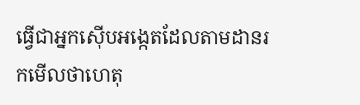ធ្វើជាអ្នកស៊ើបអង្កេតដែលតាមដានរកមើលថាហេតុ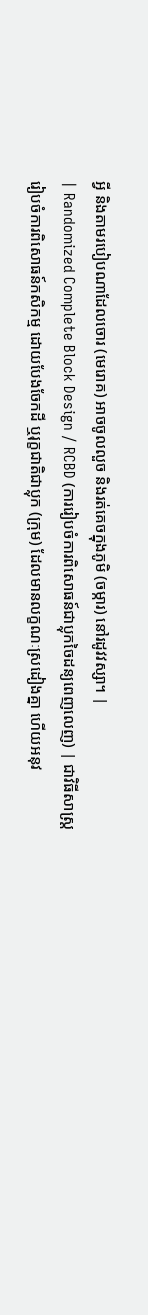អ្វី និងតាមរបៀបណាដែលចោរ (មេរោគ) អាចចូលលួច និងរត់គេចក្នុងភូមិ (ចម្ការ) នៅរដូវវស្សា។ |
| Randomized Complete Block Design / RCBD (ការរៀបចំការពិសោធន៍ជាប្លុកចៃដន្យពេញលេញ) | ជាវិធីសាស្ត្ររៀបចំការពិសោធន៍កសិកម្ម ដោយបែងចែកដី ឬរុក្ខជាតិជាប្លុក (ក្រុម) ដែលមានលក្ខណៈស្រដៀងគ្នា ហើយអនុវ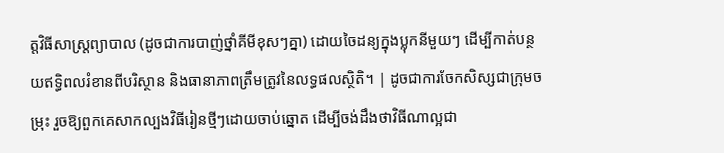ត្តវិធីសាស្រ្តព្យាបាល (ដូចជាការបាញ់ថ្នាំគីមីខុសៗគ្នា) ដោយចៃដន្យក្នុងប្លុកនីមួយៗ ដើម្បីកាត់បន្ថយឥទ្ធិពលរំខានពីបរិស្ថាន និងធានាភាពត្រឹមត្រូវនៃលទ្ធផលស្ថិតិ។ | ដូចជាការចែកសិស្សជាក្រុមចម្រុះ រួចឱ្យពួកគេសាកល្បងវិធីរៀនថ្មីៗដោយចាប់ឆ្នោត ដើម្បីចង់ដឹងថាវិធីណាល្អជា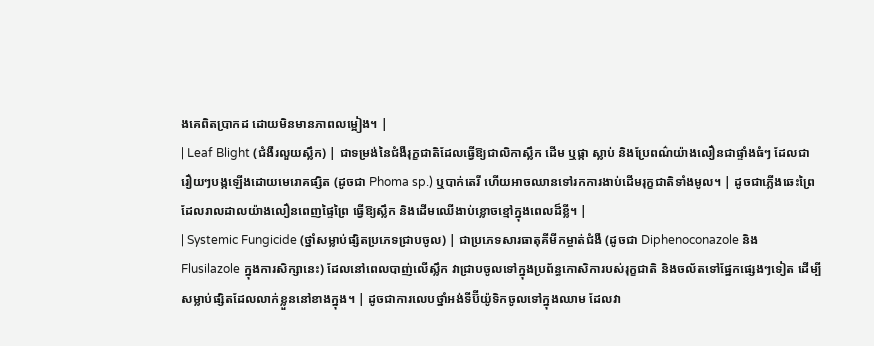ងគេពិតប្រាកដ ដោយមិនមានភាពលម្អៀង។ |
| Leaf Blight (ជំងឺរលួយស្លឹក) | ជាទម្រង់នៃជំងឺរុក្ខជាតិដែលធ្វើឱ្យជាលិកាស្លឹក ដើម ឬផ្កា ស្លាប់ និងប្រែពណ៌យ៉ាងលឿនជាផ្ទាំងធំៗ ដែលជារឿយៗបង្កឡើងដោយមេរោគផ្សិត (ដូចជា Phoma sp.) ឬបាក់តេរី ហើយអាចឈានទៅរកការងាប់ដើមរុក្ខជាតិទាំងមូល។ | ដូចជាភ្លើងឆេះព្រៃដែលរាលដាលយ៉ាងលឿនពេញផ្ទៃព្រៃ ធ្វើឱ្យស្លឹក និងដើមឈើងាប់ខ្លោចខ្មៅក្នុងពេលដ៏ខ្លី។ |
| Systemic Fungicide (ថ្នាំសម្លាប់ផ្សិតប្រភេទជ្រាបចូល) | ជាប្រភេទសារធាតុគីមីកម្ចាត់ជំងឺ (ដូចជា Diphenoconazole និង Flusilazole ក្នុងការសិក្សានេះ) ដែលនៅពេលបាញ់លើស្លឹក វាជ្រាបចូលទៅក្នុងប្រព័ន្ធកោសិការបស់រុក្ខជាតិ និងចល័តទៅផ្នែកផ្សេងៗទៀត ដើម្បីសម្លាប់ផ្សិតដែលលាក់ខ្លួននៅខាងក្នុង។ | ដូចជាការលេបថ្នាំអង់ទីប៊ីយ៉ូទិកចូលទៅក្នុងឈាម ដែលវា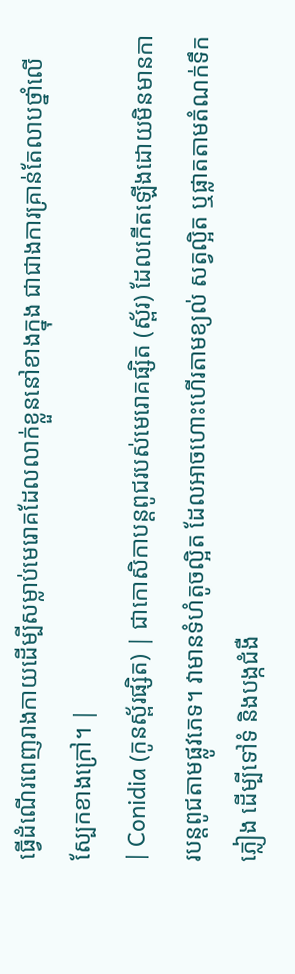ធ្វើដំណើរពេញរាងកាយដើម្បីសម្លាប់មេរោគដែលលាក់ខ្លួននៅខាងក្នុង ជាជាងការគ្រាន់តែលាបថ្នាំលើស្បែកខាងក្រៅ។ |
| Conidia (កូនស្ព័រផ្សិត) | ជាកោសិកាបន្តពូជរបស់មេរោគផ្សិត (ស្ព័រ) ដែលកើតឡើងដោយមិនមានការបន្តពូជតាមផ្លូវភេទ។ វាមានទំហំតូចល្អិត ដែលអាចហោះហើរតាមខ្យល់ សត្វល្អិត ឬផ្លាតតាមតំណក់ទឹកភ្លៀង ដើម្បីទៅទំ និងបង្កជំងឺ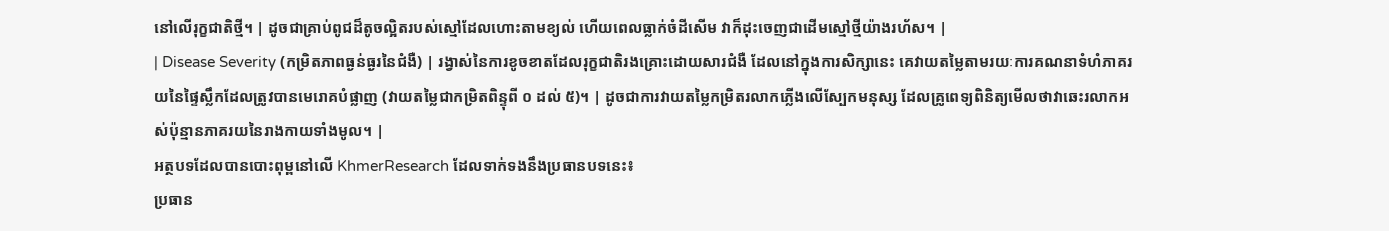នៅលើរុក្ខជាតិថ្មី។ | ដូចជាគ្រាប់ពូជដ៏តូចល្អិតរបស់ស្មៅដែលហោះតាមខ្យល់ ហើយពេលធ្លាក់ចំដីសើម វាក៏ដុះចេញជាដើមស្មៅថ្មីយ៉ាងរហ័ស។ |
| Disease Severity (កម្រិតភាពធ្ងន់ធ្ងរនៃជំងឺ) | រង្វាស់នៃការខូចខាតដែលរុក្ខជាតិរងគ្រោះដោយសារជំងឺ ដែលនៅក្នុងការសិក្សានេះ គេវាយតម្លៃតាមរយៈការគណនាទំហំភាគរយនៃផ្ទៃស្លឹកដែលត្រូវបានមេរោគបំផ្លាញ (វាយតម្លៃជាកម្រិតពិន្ទុពី ០ ដល់ ៥)។ | ដូចជាការវាយតម្លៃកម្រិតរលាកភ្លើងលើស្បែកមនុស្ស ដែលគ្រូពេទ្យពិនិត្យមើលថាវាឆេះរលាកអស់ប៉ុន្មានភាគរយនៃរាងកាយទាំងមូល។ |
អត្ថបទដែលបានបោះពុម្ពនៅលើ KhmerResearch ដែលទាក់ទងនឹងប្រធានបទនេះ៖
ប្រធាន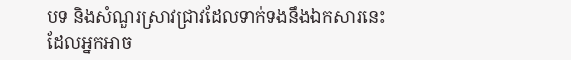បទ និងសំណួរស្រាវជ្រាវដែលទាក់ទងនឹងឯកសារនេះ ដែលអ្នកអាច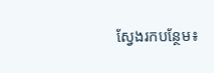ស្វែងរកបន្ថែម៖